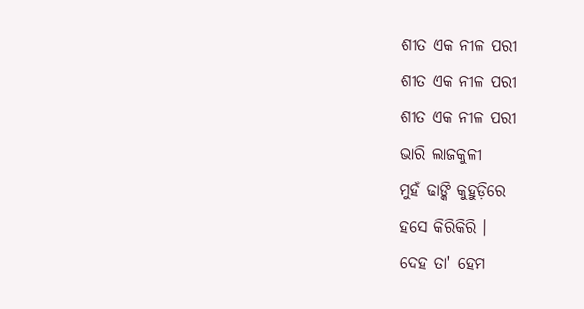ଶୀତ ଏକ ନୀଳ ପରୀ
ଶୀତ ଏକ ନୀଳ ପରୀ
ଶୀତ ଏକ ନୀଳ ପରୀ
ଭାରି ଲାଜକୁଳୀ
ମୁହଁ ଢାଙ୍କି କୁହୁଡ଼ିରେ
ହସେ କିରିକିରି ।
ଦେହ ତା' ହେମ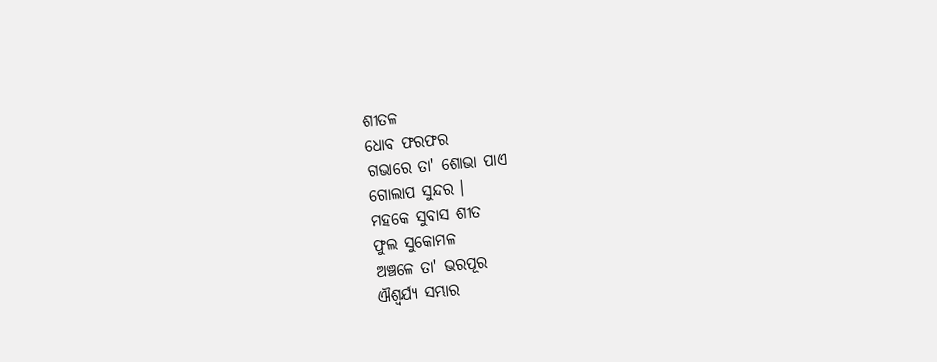ଶୀତଳ
ଧୋବ ଫରଫର
ଗଭାରେ ତା' ଶୋଭା ପାଏ
ଗୋଲାପ ସୁନ୍ଦର ।
ମହକେ ସୁବାସ ଶୀତ
ଫୁଲ ସୁକୋମଳ
ଅଞ୍ଚଳେ ତା' ଭରପୂର
ଐଶ୍ବର୍ଯ୍ଯ ସମ୍ଭାର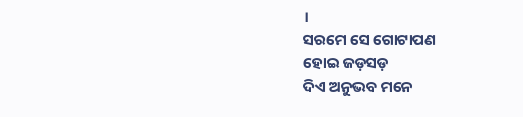।
ସରମେ ସେ ଗୋଟାପଣ
ହୋଇ ଜଡ଼ସଡ଼
ଦିଏ ଅନୁଭବ ମନେ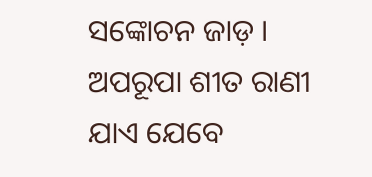ସଙ୍କୋଚନ ଜାଡ଼ ।
ଅପରୂପା ଶୀତ ରାଣୀ
ଯାଏ ଯେବେ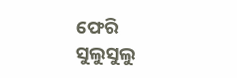ଫେରି
ସୁଲୁସୁଲୁ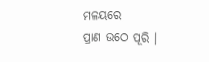ମଳୟରେ
ପ୍ରାଣ ଉଠେ ପୂରି ।